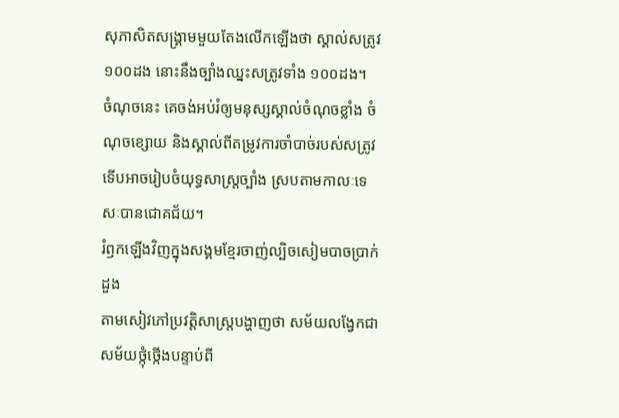សុភាសិតសង្គ្រាមមួយតែងលើកឡើងថា ស្គាល់សត្រូវ ១០០ដង នោះនឹងច្បាំងឈ្នះសត្រូវទាំង ១០០ដង។
ចំណុចនេះ គេចង់អប់រំឲ្យមនុស្សស្គាល់ចំណុចខ្លាំង ចំណុចខ្សោយ និងស្គាល់ពីតម្រូវការចាំបាច់របស់សត្រូវ ទើបអាចរៀបចំយុទ្ធសាស្ត្រច្បាំង ស្របតាមកាលៈទេសៈបានជោគជ័យ។
រំឭកឡើងវិញក្នុងសង្គមខ្មែរចាញ់ល្បិចសៀមបាចប្រាក់ដួង
តាមសៀវភៅប្រវត្តិសាស្ត្របង្ហាញថា សម័យលង្វែកជាសម័យថ្កុំថ្កើងបន្ទាប់ពី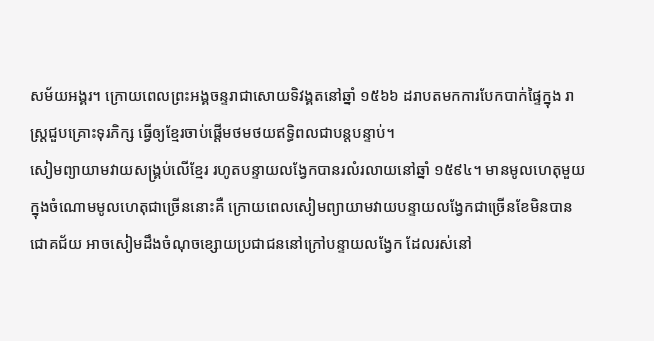សម័យអង្គរ។ ក្រោយពេលព្រះអង្គចន្ទរាជាសោយទិវង្គតនៅឆ្នាំ ១៥៦៦ ដរាបតមកការបែកបាក់ផ្ទៃក្នុង រាស្ត្រជួបគ្រោះទុរភិក្ស ធ្វើឲ្យខ្មែរចាប់ផ្ដើមថមថយឥទ្ធិពលជាបន្តបន្ទាប់។
សៀមព្យាយាមវាយសង្គ្រប់លើខ្មែរ រហូតបន្ទាយលង្វែកបានរលំរលាយនៅឆ្នាំ ១៥៩៤។ មានមូលហេតុមួយក្នុងចំណោមមូលហេតុជាច្រើននោះគឺ ក្រោយពេលសៀមព្យាយាមវាយបន្ទាយលង្វែកជាច្រើនខែមិនបានជោគជ័យ អាចសៀមដឹងចំណុចខ្សោយប្រជាជននៅក្រៅបន្ទាយលង្វែក ដែលរស់នៅ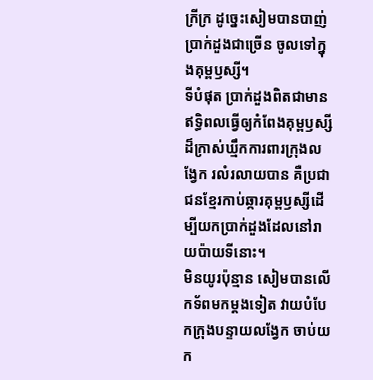ក្រីក្រ ដូច្នេះសៀមបានបាញ់ប្រាក់ដួងជាច្រើន ចូលទៅក្នុងគុម្ពឫស្សី។
ទីបំផុត ប្រាក់ដួងពិតជាមានឥទ្ធិពលធ្វើឲ្យកំពែងគុម្ពឫស្សីដ៏ក្រាស់ឃ្មឹកការពារក្រុងលង្វែក រលំរលាយបាន គឺប្រជាជនខ្មែរកាប់ឆ្ការគុម្ពឫស្សីដើម្បីយកប្រាក់ដួងដែលនៅរាយប៉ាយទីនោះ។
មិនយូរប៉ុន្មាន សៀមបានលើកទ័ពមកម្ដងទៀត វាយបំបែកក្រុងបន្ទាយលង្វែក ចាប់យក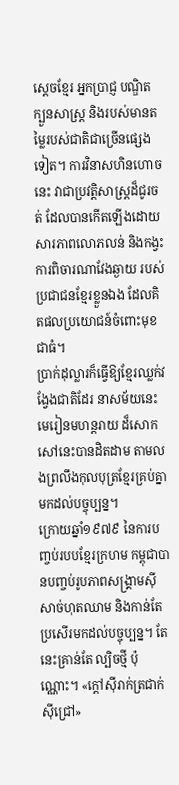ស្ដេចខ្មែរ អ្នកប្រាជ្ញ បណ្ឌិត ក្បួនសាស្ត្រ និងរបស់មានតម្លៃរបស់ជាតិជាច្រើនផ្សេងទៀត។ ការវិនាសហិនហោចនេះ វាជាប្រវត្តិសាស្ត្រដ៏ជូរចត់ ដែលបានកើតឡើងដោយសារភាពលោភលន់ និងកង្វះការពិចារណាវែងឆ្ងាយ របស់ប្រជាជនខ្មែរខ្លួនឯង ដែលគិតផលប្រយោជន៍ចំពោះមុខជាធំ។
ប្រាក់ដុល្លារក៏ធ្វើឱ្យខ្មែរឈ្លក់វង្វែងជាតិដែរ នាសម័យនេះ
មេរៀនមហន្តរាយ ដ៏សោកសៅនេះបានដិតដាម តាមលងព្រលឹងកុលបុត្រខ្មែរគ្រប់គ្នាមកដល់បច្ចុប្បន្ន។
ក្រោយឆ្នាំ១៩៧៩ នៃការបញ្ចប់របបខ្មែរក្រហម កម្ពុជាបានបញ្ចប់រូបភាពសង្គ្រាមស៊ីសាច់ហុតឈាម និងកាន់តែប្រសើរមកដល់បច្ចុប្បន្ន។ តែ នេះគ្រាន់តែ ល្បិចថ្មី ប៉ុណ្ណោះ។ «ក្ដៅស៊ីរាក់ត្រជាក់ស៊ីជ្រៅ»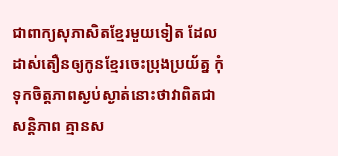ជាពាក្យសុភាសិតខ្មែរមួយទៀត ដែលដាស់តឿនឲ្យកូនខ្មែរចេះប្រុងប្រយ័ត្ន កុំទុកចិត្តភាពស្ងប់ស្ងាត់នោះថាវាពិតជាសន្តិភាព គ្មានស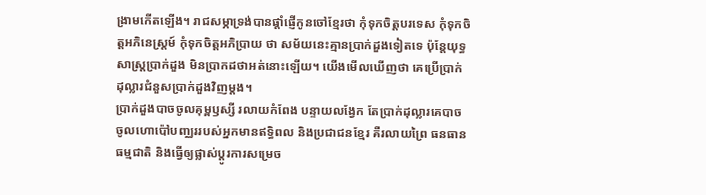ង្រាមកើតឡើង។ រាជសម្ភាទ្រង់បានផ្ដាំផ្ញើកូនចៅខ្មែរថា កុំទុកចិត្តបរទេស កុំទុកចិត្តអភិនេស្ត្រម៍ កុំទុកចិត្តអភិប្រាយ ថា សម័យនេះគ្មានប្រាក់ដួងទៀតទេ ប៉ុន្តែយុទ្ធសាស្ត្រប្រាក់ដួង មិនប្រាកដថាអត់នោះឡើយ។ យើងមើលឃើញថា គេប្រើប្រាក់ដុល្លារជំនួសប្រាក់ដួងវិញម្ដង។
ប្រាក់ដួងបាចចូលគុម្ពឫស្សី រលាយកំពែង បន្ទាយលង្វែក តែប្រាក់ដុល្លារគេបាចចូលហោប៉ៅបញ្ឈររបស់អ្នកមានឥទ្ធិពល និងប្រជាជនខ្មែរ គឺរលាយព្រៃ ធនធានធម្មជាតិ និងធ្វើឲ្យផ្លាស់ប្ដូរការសម្រេច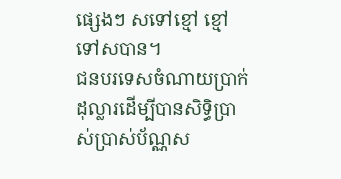ផ្សេងៗ សទៅខ្មៅ ខ្មៅទៅសបាន។
ជនបរទេសចំណាយប្រាក់ដុល្លារដើម្បីបានសិទិ្ធប្រាស់ប្រាស់ប័ណ្ណស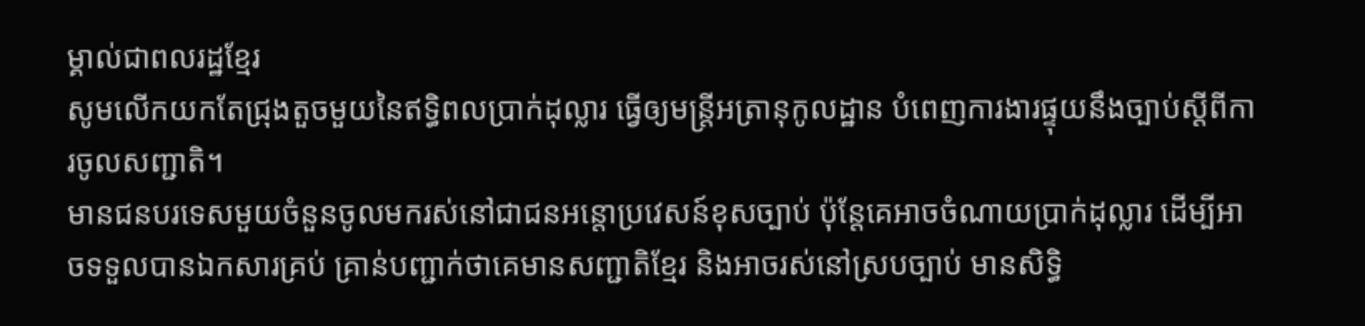ម្គាល់ជាពលរដ្ឋខ្មែរ
សូមលើកយកតែជ្រុងតួចមួយនៃឥទ្ធិពលប្រាក់ដុល្លារ ធ្វើឲ្យមន្ត្រីអត្រានុកូលដ្ឋាន បំពេញការងារផ្ទុយនឹងច្បាប់ស្ដីពីការចូលសញ្ជាតិ។
មានជនបរទេសមួយចំនួនចូលមករស់នៅជាជនអន្តោប្រវេសន៍ខុសច្បាប់ ប៉ុន្តែគេអាចចំណាយប្រាក់ដុល្លារ ដើម្បីអាចទទួលបានឯកសារគ្រប់ គ្រាន់បញ្ជាក់ថាគេមានសញ្ជាតិខ្មែរ និងអាចរស់នៅស្របច្បាប់ មានសិទ្ធិ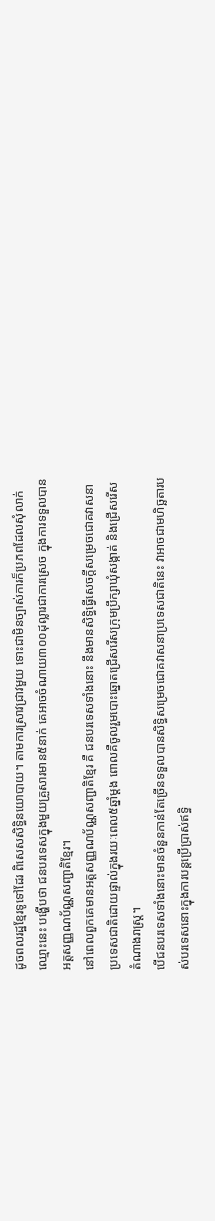ដូចពលរដ្ឋខ្មែរទូទៅដែរ ពិសេសសិទ្ធិនយោបាយ។ តាមការស្រាវជ្រាវមួយ ទោះជាមិនច្បាស់ការក៏ប្រភពដែលសុំលាក់ឈ្មោះនេះ បង្ហើបថា ជនបរទេសក្នុងមួយគ្រួសារមាន៥នាក់ គេអាចចំណាយ៣០០ដុល្លារជាការស្រេច ក្នុងការទទួលបាន អត្តសញ្ញណប័ណ្ណសញ្ជាតិខ្មែរ។
នៅពេលពួកគេមានអត្តសញ្ញណប័ណ្ណសញ្ជាតិខ្មែរ គឺ ជនបរទេសទាំងនោះ នឹងមានសិទ្ធិធ្វើសេចក្ដីសម្រេចជោគវាសនាប្រទេសជាតិដោយផ្ទាល់ក្នុងរយៈពេល៥ឆ្នាំម្ដង ពោលគឺចូលរួមបោះឆ្នោតជ្រើសរើសក្រុមប្រឹក្សាឃុំសង្កាត់ និងជ្រើសរើសតំណាងរាស្ត្រ។
បើជនបរទេសទាំងនោះមានចំនួនកាន់តែច្រើនទទួលបានសិទ្ធិសម្រេចជោគវាសនាប្រទេសជាតិនេះ វាអាចជាមហិច្ឆតារបស់បរទេសនោះក្នុងការបន្តប្រើប្រាស់ឥទ្ធិ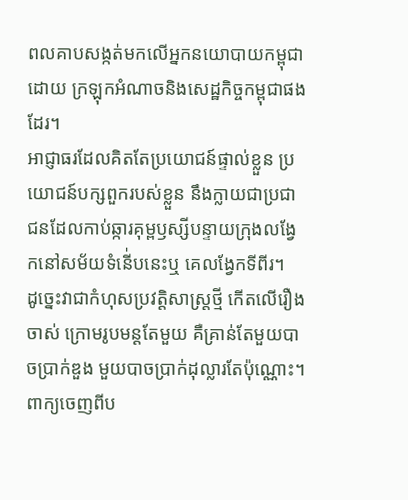ពលគាបសង្កត់មកលើអ្នកនយោបាយកម្ពុជា ដោយ ក្រឡុកអំណាចនិងសេដ្ឋកិច្ចកម្ពុជាផងដែរ។
អាជ្ញាធរដែលគិតតែប្រយោជន៍ផ្ទាល់ខ្លួន ប្រយោជន៍បក្សពួករបស់ខ្លួន នឹងក្លាយជាប្រជាជនដែលកាប់ឆ្ការគុម្ពឫស្សីបន្ទាយក្រុងលង្វែកនៅសម័យទំនើ់បនេះឬ គេលង្វែកទីពីរ។
ដូច្នេះវាជាកំហុសប្រវត្តិសាស្ត្រថ្មី កើតលើរឿងចាស់ ក្រោមរូបមន្តតែមួយ គឺគ្រាន់តែមួយបាចប្រាក់ឌួង មួយបាចប្រាក់ដុល្លារតែប៉ុណ្ណោះ។ ពាក្យចេញពីប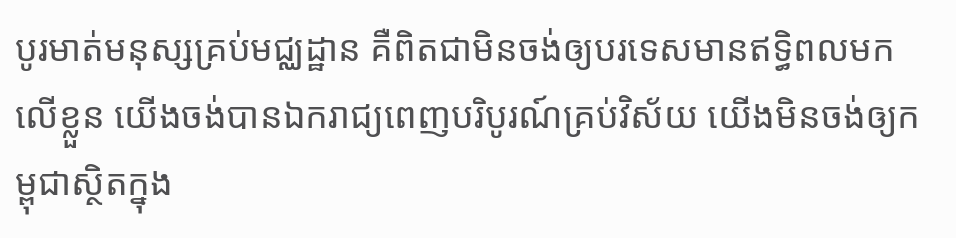បូរមាត់មនុស្សគ្រប់មជ្ឈដ្ឋាន គឺពិតជាមិនចង់ឲ្យបរទេសមានឥទ្ធិពលមកលើខ្លួន យើងចង់បានឯករាជ្យពេញបរិបូរណ៍គ្រប់វិស័យ យើងមិនចង់ឲ្យកម្ពុជាស្ថិតក្នុង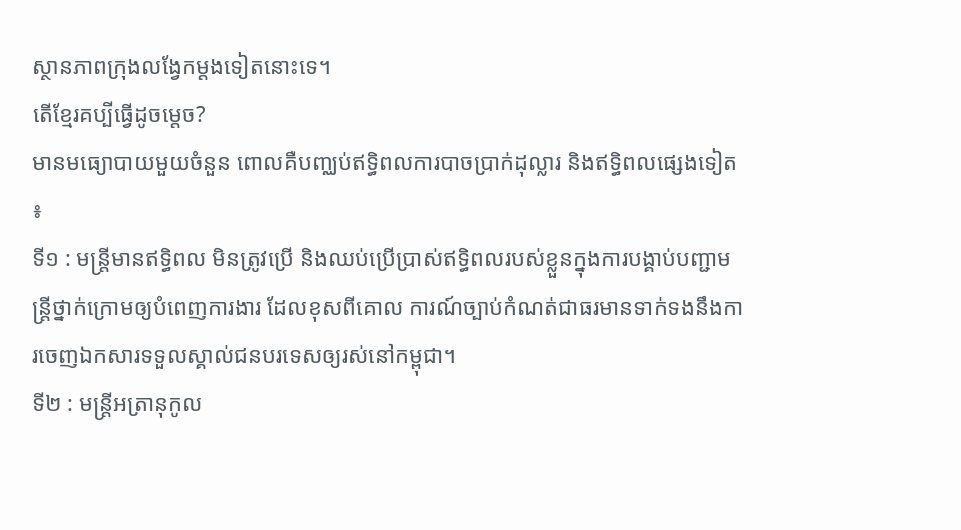ស្ថានភាពក្រុងលង្វែកម្ដងទៀតនោះទេ។
តើខ្មែរគប្បីធ្វើដូចម្ដេច?
មានមធ្យោបាយមួយចំនួន ពោលគឺបញ្ឈប់ឥទ្ធិពលការបាចប្រាក់ដុល្លារ និងឥទ្ធិពលផ្សេងទៀត ៖
ទី១ : មន្ត្រីមានឥទ្ធិពល មិនត្រូវប្រើ និងឈប់ប្រើប្រាស់ឥទ្ធិពលរបស់ខ្លួនក្នុងការបង្គាប់បញ្ជាមន្ត្រីថ្នាក់ក្រោមឲ្យបំពេញការងារ ដែលខុសពីគោល ការណ៍ច្បាប់កំណត់ជាធរមានទាក់ទងនឹងការចេញឯកសារទទួលស្គាល់ជនបរទេសឲ្យរស់នៅកម្ពុជា។
ទី២ : មន្ត្រីអត្រានុកូល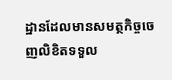ដ្ឋានដែលមានសមត្ថកិច្ចចេញលិខិតទទួល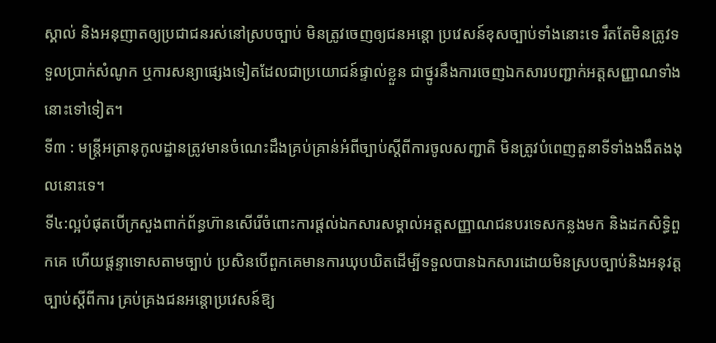ស្គាល់ និងអនុញាតឲ្យប្រជាជនរស់នៅស្របច្បាប់ មិនត្រូវចេញឲ្យជនអន្តោ ប្រវេសន៍ខុសច្បាប់ទាំងនោះទេ រឹតតែមិនត្រូវទទួលប្រាក់សំណូក ឬការសន្យាផ្សេងទៀតដែលជាប្រយោជន៍ផ្ទាល់ខ្លួន ជាថ្នូរនឹងការចេញឯកសារបញ្ជាក់អត្តសញ្ញាណទាំងនោះទៅទៀត។
ទី៣ : មន្ត្រីអត្រានុកូលដ្ឋានត្រូវមានចំណេះដឹងគ្រប់គ្រាន់អំពីច្បាប់ស្ដីពីការចូលសញ្ជាតិ មិនត្រូវបំពេញតួនាទីទាំងងងឹតងងុលនោះទេ។
ទី៤:ល្អបំផុតបើក្រសួងពាក់ព័ន្ធហ៊ានសើរើចំពោះការផ្ដល់ឯកសារសម្គាល់អត្តសញ្ញាណជនបរទេសកន្លងមក និងដកសិទ្ធិពួកគេ ហើយផ្ដន្ទាទោសតាមច្បាប់ ប្រសិនបើពួកគេមានការឃុបឃិតដើម្បីទទួលបានឯកសារដោយមិនស្របច្បាប់និងអនុវត្តច្បាប់ស្ដីពីការ គ្រប់គ្រងជនអន្តោប្រវេសន៍ឱ្យ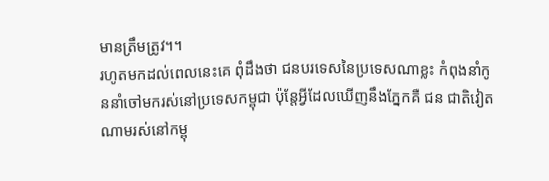មានត្រឹមត្រូវ។។
រហូតមកដល់ពេលនេះគេ ពុំដឹងថា ជនបរទេសនៃប្រទេសណាខ្លះ កំពុងនាំកូននាំចៅមករស់នៅប្រទេសកម្ពុជា ប៉ុន្តែអ្វីដែលឃើញនឹងភ្នែកគឺ ជន ជាតិវៀតណាមរស់នៅកម្ពុ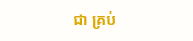ជា គ្រប់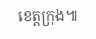ខេត្តក្រុង៕